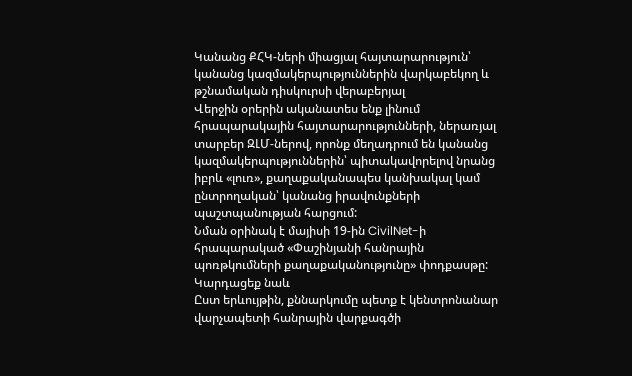Կանանց ՔՀԿ-ների միացյալ հայտարարություն՝ կանանց կազմակերպություններին վարկաբեկող և թշնամական դիսկուրսի վերաբերյալ
Վերջին օրերին ականատես ենք լինում հրապարակային հայտարարությունների, ներառյալ տարբեր ԶԼՄ-ներով, որոնք մեղադրում են կանանց կազմակերպություններին՝ պիտակավորելով նրանց իբրև «լուռ», քաղաքականապես կանխակալ կամ ընտրողական՝ կանանց իրավունքների պաշտպանության հարցում:
Նման օրինակ է մայիսի 19-ին CivilNet-ի հրապարակած «Փաշինյանի հանրային պոռթկումների քաղաքականությունը» փոդքասթը:
Կարդացեք նաև
Ըստ երևույթին, քննարկումը պետք է կենտրոնանար վարչապետի հանրային վարքագծի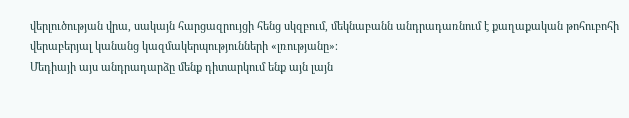վերլուծության վրա, սակայն հարցազրույցի հենց սկզբում, մեկնաբանն անդրադառնում է քաղաքական թոհուբոհի վերաբերյալ կանանց կազմակերպությունների «լռությանը»։
Մեդիայի այս անդրադարձը մենք դիտարկում ենք այն լայն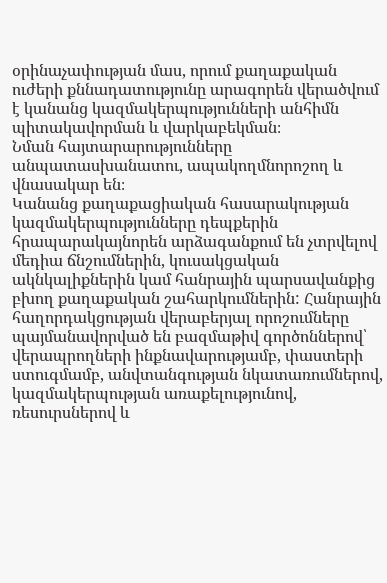օրինաչափության մաս, որում քաղաքական ուժերի քննադատությունը արագորեն վերածվում է կանանց կազմակերպությունների անհիմն պիտակավորման և վարկաբեկման։
Նման հայտարարությունները անպատասխանատու, ապակողմնորոշող և վնասակար են։
Կանանց քաղաքացիական հասարակության կազմակերպությունները դեպքերին հրապարակայնորեն արձագանքում են չտրվելով մեդիա ճնշումներին, կուսակցական ակնկալիքներին կամ հանրային պարսավանքից բխող քաղաքական շահարկումներին: Հանրային հաղորդակցության վերաբերյալ որոշումները պայմանավորված են բազմաթիվ գործոններով՝ վերապրողների ինքնավարությամբ, փաստերի ստուգմամբ, անվտանգության նկատառումներով, կազմակերպության առաքելությունով, ռեսուրսներով և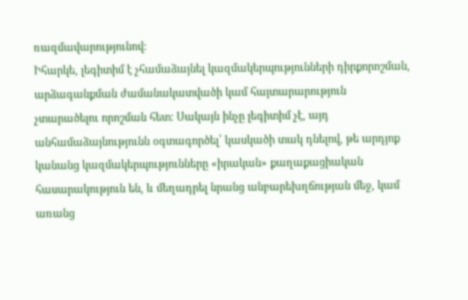ռազմավարությունով։
Իհարկե, լեգիտիմ է չհամաձայնել կազմակերպությունների դիրքորոշման, արձագանքման ժամանակատվածի կամ հայտարարություն չտարածելու որոշման հետ։ Սակայն ինչը լեգիտիմ չէ, այդ անհամաձայնությունն օգտագործել՝ կասկածի տակ դնելով, թե արդյոք կանանց կազմակերպությունները «իրական» քաղաքացիական հասարակություն են, և մեղադրել նրանց անբարեխղճության մեջ, կամ առանց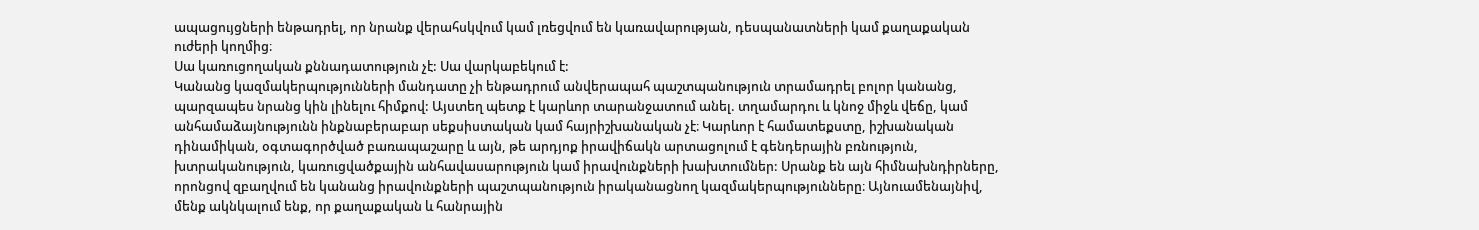ապացույցների ենթադրել, որ նրանք վերահսկվում կամ լռեցվում են կառավարության, դեսպանատների կամ քաղաքական ուժերի կողմից։
Սա կառուցողական քննադատություն չէ: Սա վարկաբեկում է:
Կանանց կազմակերպությունների մանդատը չի ենթադրում անվերապահ պաշտպանություն տրամադրել բոլոր կանանց, պարզապես նրանց կին լինելու հիմքով: Այստեղ պետք է կարևոր տարանջատում անել. տղամարդու և կնոջ միջև վեճը, կամ անհամաձայնությունն ինքնաբերաբար սեքսիստական կամ հայրիշխանական չէ։ Կարևոր է համատեքստը, իշխանական դինամիկան, օգտագործված բառապաշարը և այն, թե արդյոք իրավիճակն արտացոլում է գենդերային բռնություն, խտրականություն, կառուցվածքային անհավասարություն կամ իրավունքների խախտումներ: Սրանք են այն հիմնախնդիրները, որոնցով զբաղվում են կանանց իրավունքների պաշտպանություն իրականացնող կազմակերպությունները։ Այնուամենայնիվ, մենք ակնկալում ենք, որ քաղաքական և հանրային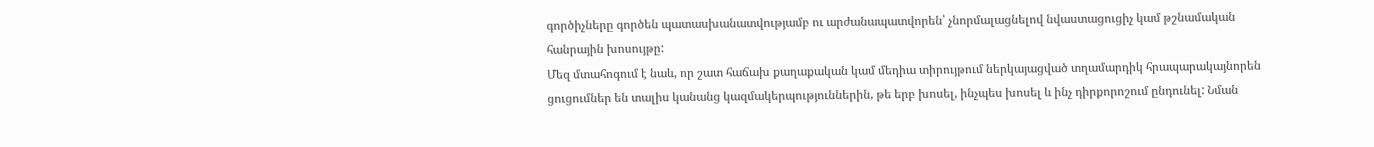գործիչները գործեն պատասխանատվությամբ ու արժանապատվորեն՝ չնորմալացնելով նվաստացուցիչ կամ թշնամական հանրային խոսույթը:
Մեզ մտահոգում է նաև, որ շատ հաճախ քաղաքական կամ մեդիա տիրույթում ներկայացված տղամարդիկ հրապարակայնորեն ցուցումներ են տալիս կանանց կազմակերպություններին, թե երբ խոսել, ինչպես խոսել և ինչ դիրքորոշում ընդունել: Նման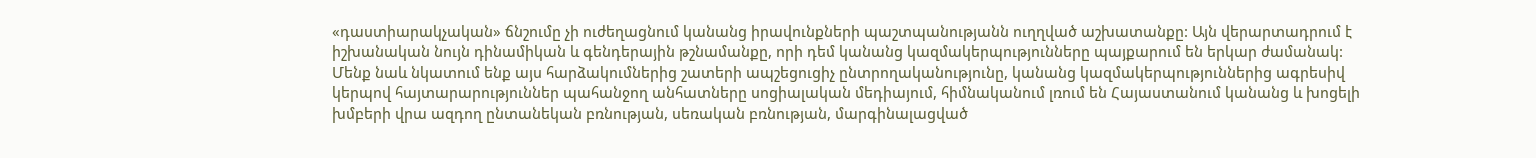«դաստիարակչական» ճնշումը չի ուժեղացնում կանանց իրավունքների պաշտպանությանն ուղղված աշխատանքը: Այն վերարտադրում է իշխանական նույն դինամիկան և գենդերային թշնամանքը, որի դեմ կանանց կազմակերպությունները պայքարում են երկար ժամանակ:
Մենք նաև նկատում ենք այս հարձակումներից շատերի ապշեցուցիչ ընտրողականությունը, կանանց կազմակերպություններից ագրեսիվ կերպով հայտարարություններ պահանջող անհատները սոցիալական մեդիայում, հիմնականում լռում են Հայաստանում կանանց և խոցելի խմբերի վրա ազդող ընտանեկան բռնության, սեռական բռնության, մարգինալացված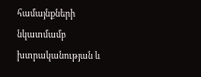համայնքների նկատմամբ խտրականության և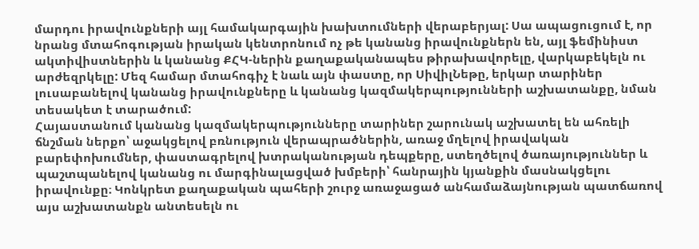մարդու իրավունքների այլ համակարգային խախտումների վերաբերյալ: Սա ապացուցում է, որ նրանց մտահոգության իրական կենտրոնում ոչ թե կանանց իրավունքներն են, այլ ֆեմինիստ ակտիվիստներին և կանանց ՔՀԿ-ներին քաղաքականապես թիրախավորելը, վարկաբեկելն ու արժեզրկելը: Մեզ համար մտահոգիչ է նաև այն փաստը, որ ՍիվիլՆեթը, երկար տարիներ լուսաբանելով կանանց իրավունքները և կանանց կազմակերպությունների աշխատանքը, նման տեսակետ է տարածում:
Հայաստանում կանանց կազմակերպությունները տարիներ շարունակ աշխատել են ահռելի ճնշման ներքո՝ աջակցելով բռնություն վերապրածներին, առաջ մղելով իրավական բարեփոխումներ, փաստագրելով խտրականության դեպքերը, ստեղծելով ծառայություններ և պաշտպանելով կանանց ու մարգինալացված խմբերի՝ հանրային կյանքին մասնակցելու իրավունքը։ Կոնկրետ քաղաքական պահերի շուրջ առաջացած անհամաձայնության պատճառով այս աշխատանքն անտեսելն ու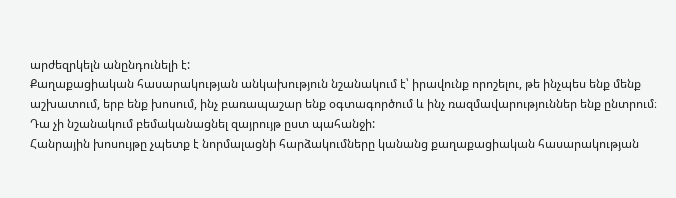արժեզրկելն անընդունելի է:
Քաղաքացիական հասարակության անկախություն նշանակում է՝ իրավունք որոշելու, թե ինչպես ենք մենք աշխատում, երբ ենք խոսում, ինչ բառապաշար ենք օգտագործում և ինչ ռազմավարություններ ենք ընտրում։ Դա չի նշանակում բեմականացնել զայրույթ ըստ պահանջի:
Հանրային խոսույթը չպետք է նորմալացնի հարձակումները կանանց քաղաքացիական հասարակության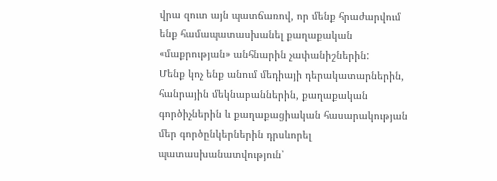վրա զուտ այն պատճառով, որ մենք հրաժարվում ենք համապատասխանել քաղաքական «մաքրության» անհնարին չափանիշներին:
Մենք կոչ ենք անում մեդիայի դերակատարներին, հանրային մեկնաբաններին, քաղաքական գործիչներին և քաղաքացիական հասարակության մեր գործընկերներին դրսևորել պատասխանատվություն՝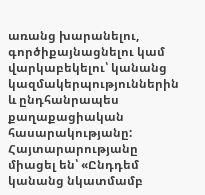առանց խարանելու, գործիքայնացնելու կամ վարկաբեկելու՝ կանանց կազմակերպություններին և ընդհանրապես քաղաքացիական հասարակությանը:
Հայտարարությանը միացել են՝ «Ընդդեմ կանանց նկատմամբ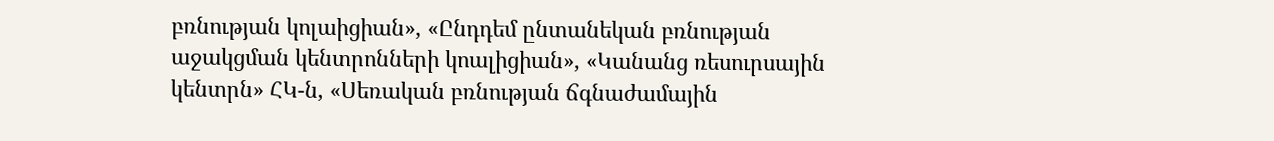բռնության կոլաիցիան», «Ընդդեմ ընտանեկան բռնության աջակցման կենտրոնների կոալիցիան», «Կանանց ռեսուրսային կենտրն» ՀԿ-ն, «Սեռական բռնության ճգնաժամային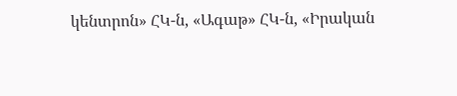կենտրոն» ՀԿ-ն, «Ագաթ» ՀԿ-ն, «Իրական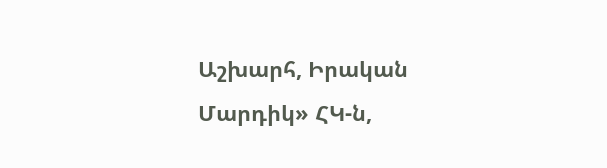Աշխարհ, Իրական Մարդիկ» ՀԿ-ն,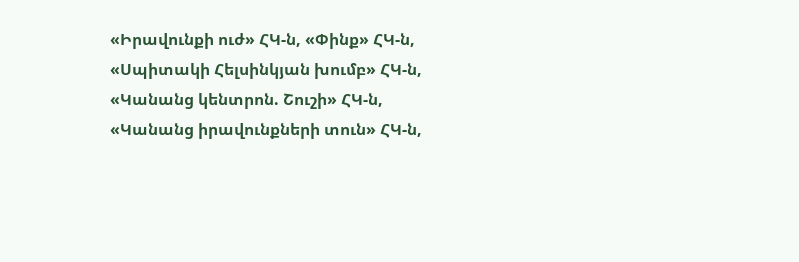«Իրավունքի ուժ» ՀԿ-ն, «Փինք» ՀԿ-ն, «Սպիտակի Հելսինկյան խումբ» ՀԿ-ն, «Կանանց կենտրոն. Շուշի» ՀԿ-ն, «Կանանց իրավունքների տուն» ՀԿ-ն,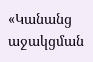«Կանանց աջակցման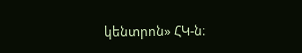կենտրոն» ՀԿ-ն։